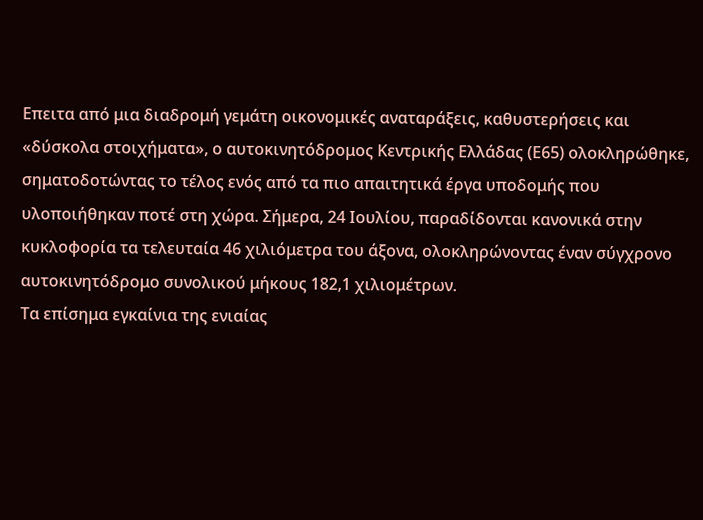Επειτα από μια διαδρομή γεμάτη οικονομικές αναταράξεις, καθυστερήσεις και «δύσκολα στοιχήματα», ο αυτοκινητόδρομος Κεντρικής Ελλάδας (Ε65) ολοκληρώθηκε, σηματοδοτώντας το τέλος ενός από τα πιο απαιτητικά έργα υποδομής που υλοποιήθηκαν ποτέ στη χώρα. Σήμερα, 24 Ιουλίου, παραδίδονται κανονικά στην κυκλοφορία τα τελευταία 46 χιλιόμετρα του άξονα, ολοκληρώνοντας έναν σύγχρονο αυτοκινητόδρομο συνολικού μήκους 182,1 χιλιομέτρων.
Τα επίσημα εγκαίνια της ενιαίας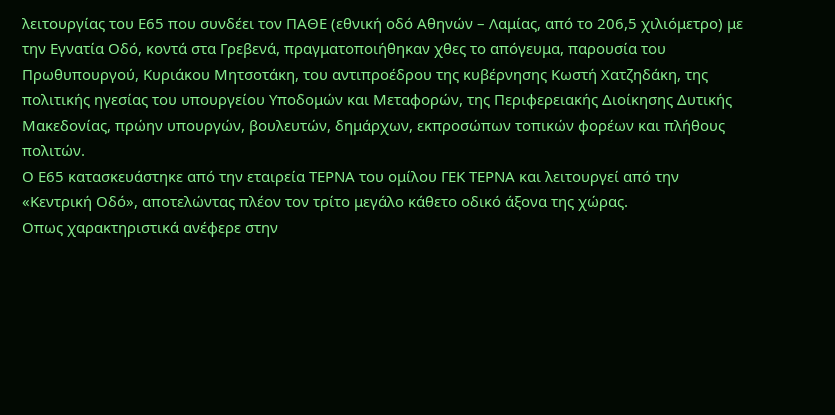λειτουργίας του Ε65 που συνδέει τον ΠΑΘΕ (εθνική οδό Αθηνών – Λαμίας, από το 206,5 χιλιόμετρο) με την Εγνατία Οδό, κοντά στα Γρεβενά, πραγματοποιήθηκαν χθες το απόγευμα, παρουσία του Πρωθυπουργού, Κυριάκου Μητσοτάκη, του αντιπροέδρου της κυβέρνησης Κωστή Χατζηδάκη, της πολιτικής ηγεσίας του υπουργείου Υποδομών και Μεταφορών, της Περιφερειακής Διοίκησης Δυτικής Μακεδονίας, πρώην υπουργών, βουλευτών, δημάρχων, εκπροσώπων τοπικών φορέων και πλήθους πολιτών.
Ο Ε65 κατασκευάστηκε από την εταιρεία ΤΕΡΝΑ του ομίλου ΓΕΚ ΤΕΡΝΑ και λειτουργεί από την «Κεντρική Οδό», αποτελώντας πλέον τον τρίτο μεγάλο κάθετο οδικό άξονα της χώρας.
Οπως χαρακτηριστικά ανέφερε στην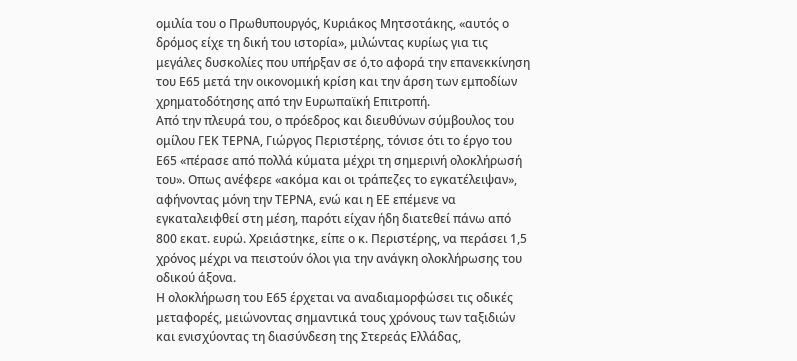ομιλία του ο Πρωθυπουργός, Κυριάκος Μητσοτάκης, «αυτός ο δρόμος είχε τη δική του ιστορία», μιλώντας κυρίως για τις μεγάλες δυσκολίες που υπήρξαν σε ό,το αφορά την επανεκκίνηση του Ε65 μετά την οικονομική κρίση και την άρση των εμποδίων χρηματοδότησης από την Ευρωπαϊκή Επιτροπή.
Από την πλευρά του, ο πρόεδρος και διευθύνων σύμβουλος του ομίλου ΓΕΚ ΤΕΡΝΑ, Γιώργος Περιστέρης, τόνισε ότι το έργο του Ε65 «πέρασε από πολλά κύματα μέχρι τη σημερινή ολοκλήρωσή του». Οπως ανέφερε «ακόμα και οι τράπεζες το εγκατέλειψαν», αφήνοντας μόνη την ΤΕΡΝΑ, ενώ και η ΕΕ επέμενε να εγκαταλειφθεί στη μέση, παρότι είχαν ήδη διατεθεί πάνω από 800 εκατ. ευρώ. Χρειάστηκε, είπε ο κ. Περιστέρης, να περάσει 1,5 χρόνος μέχρι να πειστούν όλοι για την ανάγκη ολοκλήρωσης του οδικού άξονα.
Η ολοκλήρωση του Ε65 έρχεται να αναδιαμορφώσει τις οδικές μεταφορές, μειώνοντας σημαντικά τους χρόνους των ταξιδιών και ενισχύοντας τη διασύνδεση της Στερεάς Ελλάδας,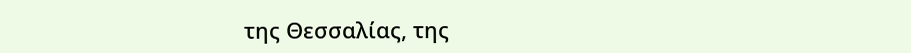της Θεσσαλίας, της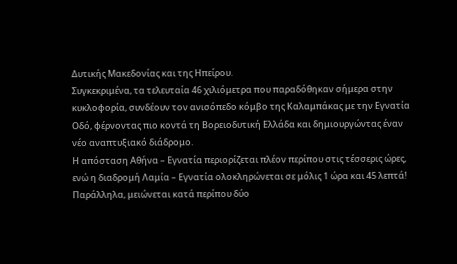Δυτικής Μακεδονίας και της Ηπείρου.
Συγκεκριμένα, τα τελευταία 46 χιλιόμετρα που παραδόθηκαν σήμερα στην κυκλοφορία, συνδέουν τον ανισόπεδο κόμβο της Καλαμπάκας με την Εγνατία Οδό, φέρνοντας πιο κοντά τη Βορειοδυτική Ελλάδα και δημιουργώντας έναν νέο αναπτυξιακό διάδρομο.
Η απόσταση Αθήνα – Εγνατία περιορίζεται πλέον περίπου στις τέσσερις ώρες, ενώ η διαδρομή Λαμία – Εγνατία ολοκληρώνεται σε μόλις 1 ώρα και 45 λεπτά! Παράλληλα, μειώνεται κατά περίπου δύο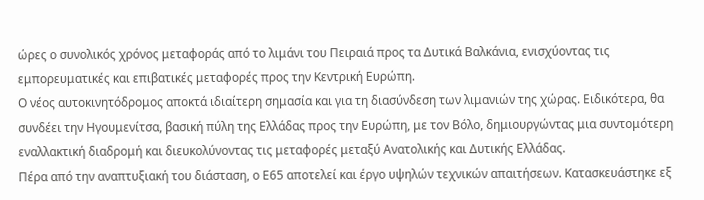ώρες ο συνολικός χρόνος μεταφοράς από το λιμάνι του Πειραιά προς τα Δυτικά Βαλκάνια, ενισχύοντας τις εμπορευματικές και επιβατικές μεταφορές προς την Κεντρική Ευρώπη.
Ο νέος αυτοκινητόδρομος αποκτά ιδιαίτερη σημασία και για τη διασύνδεση των λιμανιών της χώρας. Ειδικότερα, θα συνδέει την Ηγουμενίτσα, βασική πύλη της Ελλάδας προς την Ευρώπη, με τον Βόλο, δημιουργώντας μια συντομότερη εναλλακτική διαδρομή και διευκολύνοντας τις μεταφορές μεταξύ Ανατολικής και Δυτικής Ελλάδας.
Πέρα από την αναπτυξιακή του διάσταση, ο Ε65 αποτελεί και έργο υψηλών τεχνικών απαιτήσεων. Κατασκευάστηκε εξ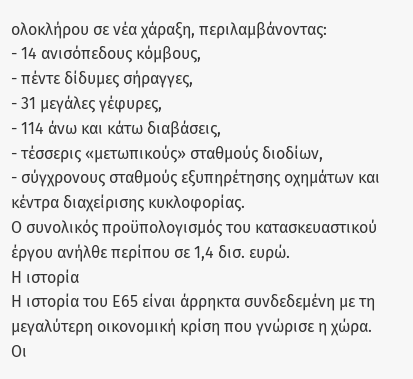ολοκλήρου σε νέα χάραξη, περιλαμβάνοντας:
- 14 ανισόπεδους κόμβους,
- πέντε δίδυμες σήραγγες,
- 31 μεγάλες γέφυρες,
- 114 άνω και κάτω διαβάσεις,
- τέσσερις «μετωπικούς» σταθμούς διοδίων,
- σύγχρονους σταθμούς εξυπηρέτησης οχημάτων και κέντρα διαχείρισης κυκλοφορίας.
Ο συνολικός προϋπολογισμός του κατασκευαστικού έργου ανήλθε περίπου σε 1,4 δισ. ευρώ.
Η ιστορία
Η ιστορία του Ε65 είναι άρρηκτα συνδεδεμένη με τη μεγαλύτερη οικονομική κρίση που γνώρισε η χώρα. Οι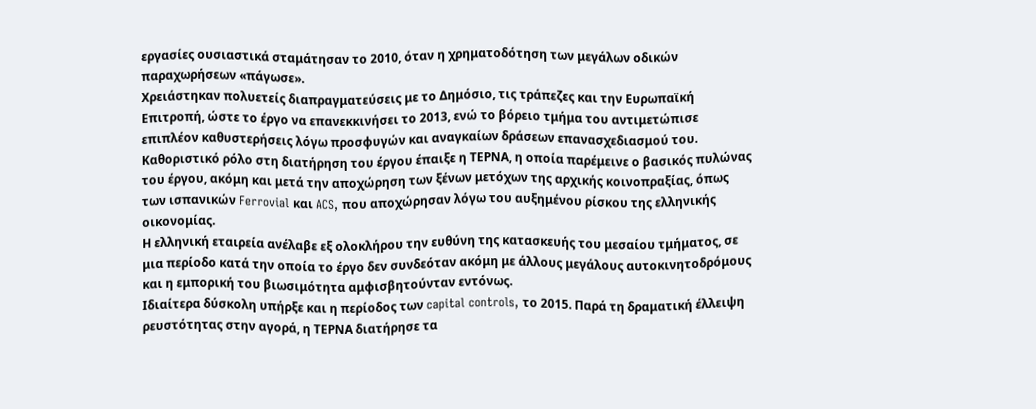εργασίες ουσιαστικά σταμάτησαν το 2010, όταν η χρηματοδότηση των μεγάλων οδικών παραχωρήσεων «πάγωσε».
Χρειάστηκαν πολυετείς διαπραγματεύσεις με το Δημόσιο, τις τράπεζες και την Ευρωπαϊκή Επιτροπή, ώστε το έργο να επανεκκινήσει το 2013, ενώ το βόρειο τμήμα του αντιμετώπισε επιπλέον καθυστερήσεις λόγω προσφυγών και αναγκαίων δράσεων επανασχεδιασμού του.
Καθοριστικό ρόλο στη διατήρηση του έργου έπαιξε η ΤΕΡΝΑ, η οποία παρέμεινε ο βασικός πυλώνας του έργου, ακόμη και μετά την αποχώρηση των ξένων μετόχων της αρχικής κοινοπραξίας, όπως των ισπανικών Ferrovial και ACS, που αποχώρησαν λόγω του αυξημένου ρίσκου της ελληνικής οικονομίας.
Η ελληνική εταιρεία ανέλαβε εξ ολοκλήρου την ευθύνη της κατασκευής του μεσαίου τμήματος, σε μια περίοδο κατά την οποία το έργο δεν συνδεόταν ακόμη με άλλους μεγάλους αυτοκινητοδρόμους και η εμπορική του βιωσιμότητα αμφισβητούνταν εντόνως.
Ιδιαίτερα δύσκολη υπήρξε και η περίοδος των capital controls, το 2015. Παρά τη δραματική έλλειψη ρευστότητας στην αγορά, η ΤΕΡΝΑ διατήρησε τα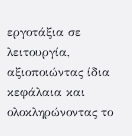εργοτάξια σε λειτουργία, αξιοποιώντας ίδια κεφάλαια και ολοκληρώνοντας το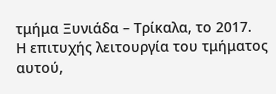τμήμα Ξυνιάδα – Τρίκαλα, το 2017.
Η επιτυχής λειτουργία του τμήματος αυτού,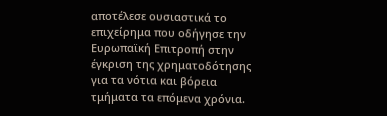αποτέλεσε ουσιαστικά το επιχείρημα που οδήγησε την Ευρωπαϊκή Επιτροπή στην έγκριση της χρηματοδότησης για τα νότια και βόρεια τμήματα τα επόμενα χρόνια.